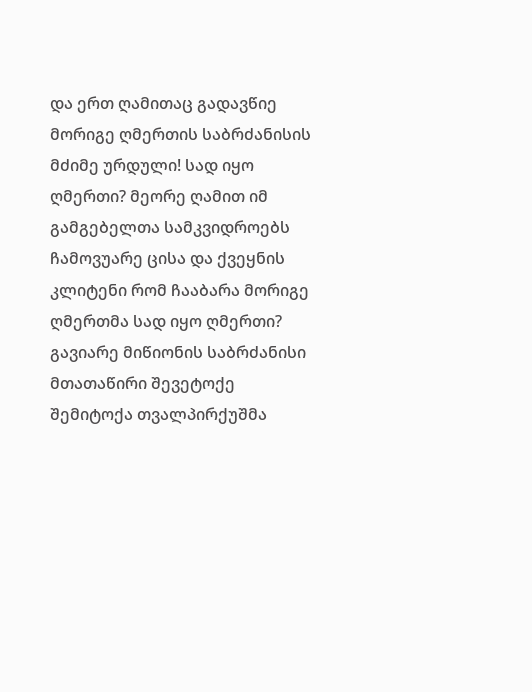და ერთ ღამითაც გადავწიე მორიგე ღმერთის საბრძანისის მძიმე ურდული! სად იყო ღმერთი? მეორე ღამით იმ გამგებელთა სამკვიდროებს ჩამოვუარე ცისა და ქვეყნის კლიტენი რომ ჩააბარა მორიგე ღმერთმა სად იყო ღმერთი?
გავიარე მიწიონის საბრძანისი მთათაწირი შევეტოქე შემიტოქა თვალპირქუშმა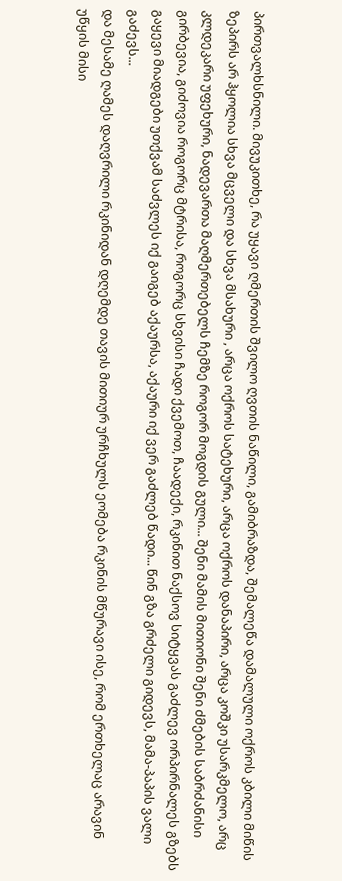პირთვალხსნილი. მივუკითხე, რა უყავი ღმერთის შვილო ღვთის ნაწილი, გამიბრაზდა, შემალეწა დამალული ოქროს კბილი მიწის ზეპირს არ ჰყოლია სხვა მცველი და სხვა მსახური , არცა ოქროს სატეხური, არცა ოქროს დანაპირი, არცა კოშკი უსარკმელო, არც კლდეკარი უფეხური, ნადევართა მაღმერთებელს ჩემზე როგორ მოგდის გული... შენი მამის მითიონი შენი ძმების საბრძანისი გირბევია, გიძოვია როგორც მტრისა, როგორც სხვისი ჩადი ქვემოთ, ჩაადექი, რკინით ნაქსოვ სიტყვას გაძლევ ორპირნალეს გზებს გაყევი მიადგები უთქვამ საძვლეს იქ გაიგებ აქაურსა, აქაური იქ ვერ გაძლებ წადი... წინ გზა გრძელი გიდევს, მამა-პაპის ვალი გაძევს...
და მესამე ღამეს დაღვრილი რკინიდან დღემდე თავის მითიურ ურჩხულს ეომება რკინის მწურავი ისე, რომ ერთხელაც არავინ უწყის მისი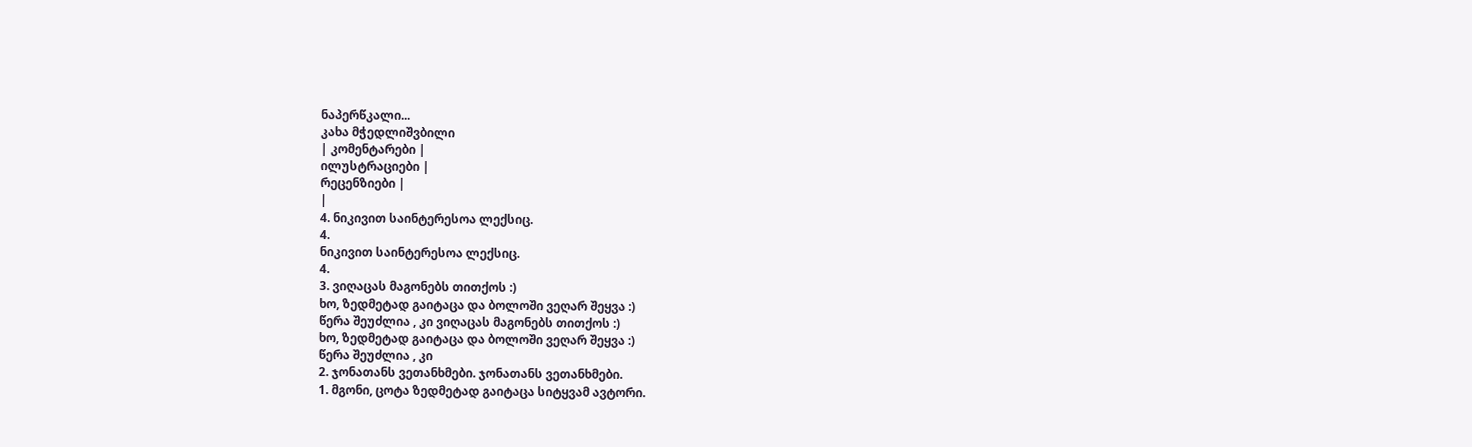ნაპერწკალი...
კახა მჭედლიშვბილი
| კომენტარები |
ილუსტრაციები |
რეცენზიები |
|
4. ნიკივით საინტერესოა ლექსიც.
4.
ნიკივით საინტერესოა ლექსიც.
4.
3. ვიღაცას მაგონებს თითქოს :)
ხო, ზედმეტად გაიტაცა და ბოლოში ვეღარ შეყვა :)
წერა შეუძლია , კი ვიღაცას მაგონებს თითქოს :)
ხო, ზედმეტად გაიტაცა და ბოლოში ვეღარ შეყვა :)
წერა შეუძლია , კი
2. ჯონათანს ვეთანხმები. ჯონათანს ვეთანხმები.
1. მგონი, ცოტა ზედმეტად გაიტაცა სიტყვამ ავტორი.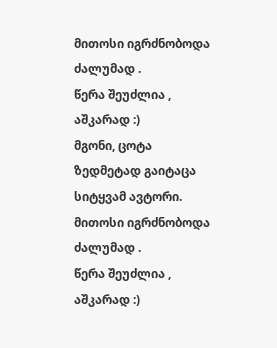მითოსი იგრძნობოდა ძალუმად .
წერა შეუძლია , აშკარად :)
მგონი, ცოტა ზედმეტად გაიტაცა სიტყვამ ავტორი.
მითოსი იგრძნობოდა ძალუმად .
წერა შეუძლია , აშკარად :)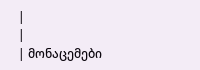|
|
| მონაცემები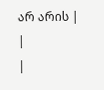არ არის |
|
|